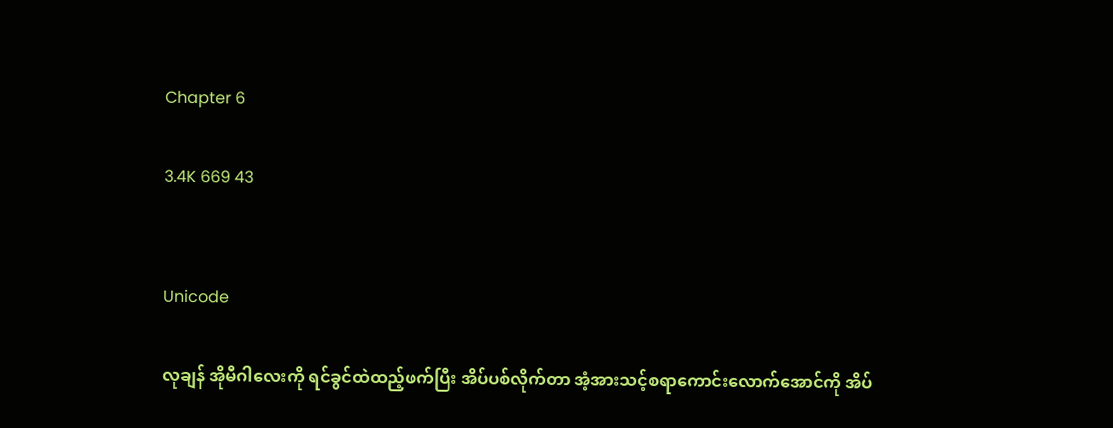Chapter 6

3.4K 669 43


Unicode

လုချန် အိုမီဂါလေးကို ရင်ခွင်ထဲထည့်ဖက်ပြီး အိပ်ပစ်လိုက်တာ အံ့အားသင့်စရာကောင်းလောက်အောင်ကို အိပ်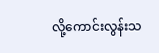လို့ကောင်းလွန်းသ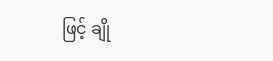ဖြင့် ချို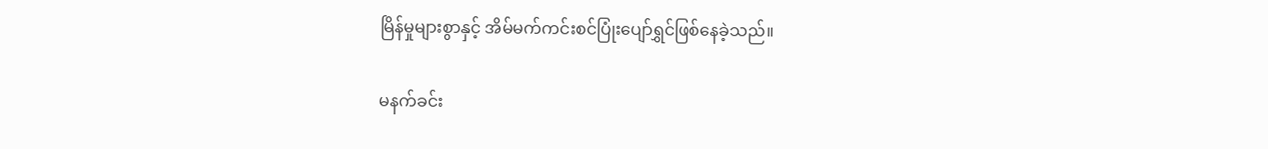မြိန်မှုများစွာနှင့် အိမ်မက်ကင်းစင်ပြုံးပျော်ရွှင်ဖြစ်နေခဲ့သည်။

မနက်ခင်း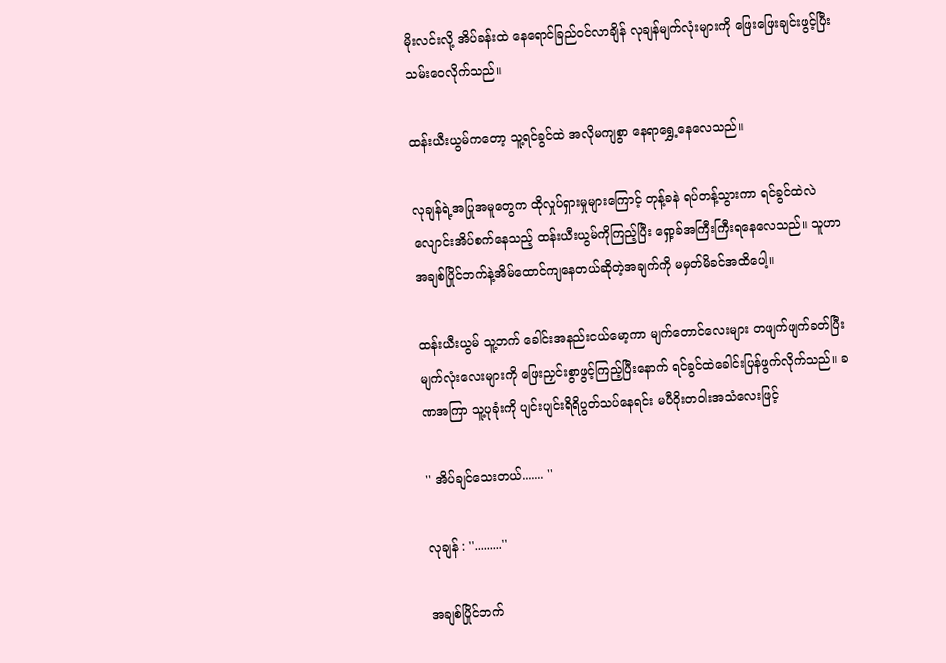မိုးလင်းလို့ အိပ်ခန်းထဲ နေရောင်ခြည်ဝင်လာချိန် လုချန်မျက်လုံးများကို ဖြေးဖြေးချင်းဖွင့်ပြီး သမ်းဝေလိုက်သည်။

ထန်းယီးယွမ်ကတော့ သူ့ရင်ခွင်ထဲ အလိုမကျစွာ နေရာရွှေ့နေလေသည်။

လုချန်ရဲ့အပြုအမူတွေက ထိုလှုပ်ရှားမှုများကြောင့် တုန့်ခနဲ ရပ်တန့်သွားကာ ရင်ခွင်ထဲလဲလျောင်းအိပ်စက်နေသည့် ထန်းယီးယွမ်ကိုကြည့်ပြီး ရှော့ခ်အကြီးကြီးရနေလေသည်။ သူဟာ အချစ်ပြိုင်ဘက်နဲ့အိမ်ထောင်ကျနေတယ်ဆိုတဲ့အချက်ကို မမှတ်မိခင်အထိပေါ့။

ထန်းယီးယွမ် သူ့ဘက် ခေါင်းအနည်းငယ်မော့ကာ မျက်တောင်လေးများ တဖျက်ဖျက်ခတ်ပြီး မျက်လုံးလေးများကို ဖြေးညှင်းစွာဖွင့်ကြည့်ပြီးနောက် ရင်ခွင်ထဲခေါင်းပြန်ဖွက်လိုက်သည်။ ခဏအကြာ သူ့ပုခုံးကို ပျင်းပျင်းရိရိပွတ်သပ်နေရင်း မပီဝိုးတဝါးအသံလေးဖြင့်

'' အိပ်ချင်သေးတယ်....... ''

လုချန် : ''.........''

အချစ်ပြိုင်ဘက်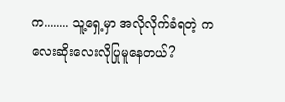က........ သူ့ရှေ့မှာ အလိုလိုက်ခံရတဲ့ ကလေးဆိုးလေးလိုပြုမူနေတယ်?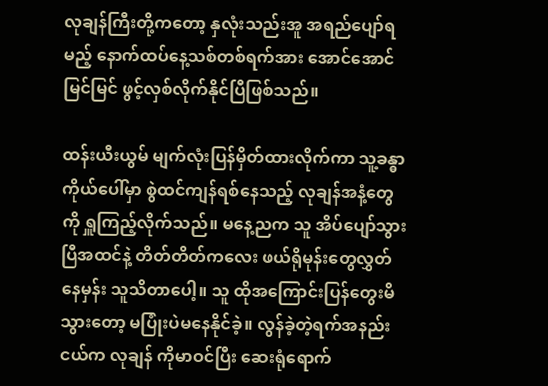လုချန်ကြီးတို့ကတော့ နှလုံးသည်းအူ အရည်ပျော်ရမည့် နောက်ထပ်နေ့သစ်တစ်ရက်အား အောင်အောင်မြင်မြင် ဖွင့်လှစ်လိုက်နိုင်ပြီဖြစ်သည်။

ထန်းယီးယွမ် မျက်လုံးပြန်မှိတ်ထားလိုက်ကာ သူ့ခန္ဓာကိုယ်ပေါ်မှာ စွဲထင်ကျန်ရစ်နေသည့် လုချန်အနံ့တွေကို ရှူကြည့်လိုက်သည်။ မနေ့ညက သူ အိပ်ပျော်သွားပြီအထင်နဲ့ တိတ်တိတ်ကလေး ဖယ်ရိုမုန်းတွေလွှတ်နေမှန်း သူသိတာပေါ့။ သူ ထိုအကြောင်းပြန်တွေးမိသွားတော့ မပြုံးပဲမနေနိုင်ခဲ့။ လွန်ခဲ့တဲ့ရက်အနည်းငယ်က လုချန် ကိုမာဝင်ပြီး ဆေးရုံရောက်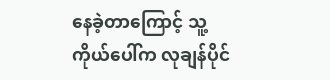နေခဲ့တာကြောင့် သူ့ကိုယ်ပေါ်က လုချန်ပိုင်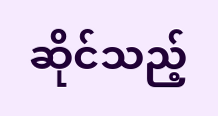ဆိုင်သည့်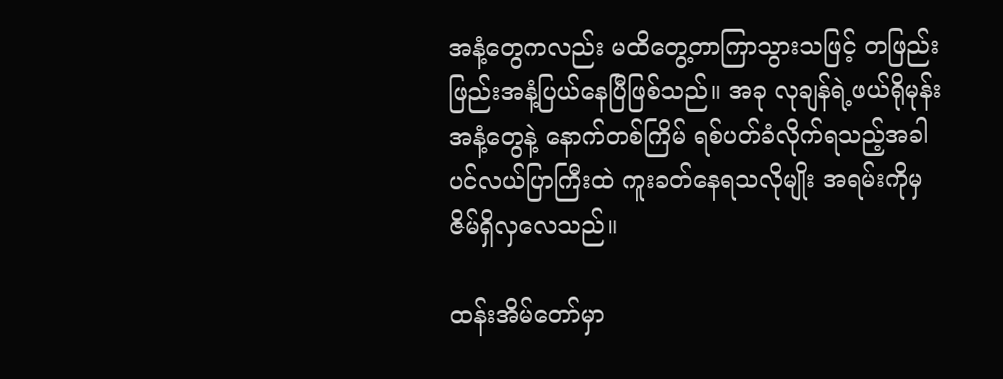အနံ့တွေကလည်း မထိတွေ့တာကြာသွားသဖြင့် တဖြည်းဖြည်းအနံ့ပြယ်နေပြီဖြစ်သည်။ အခု လုချန်ရဲ့ဖယ်ရိုမုန်းအနံ့တွေနဲ့ နောက်တစ်ကြိမ် ရစ်ပတ်ခံလိုက်ရသည့်အခါ ပင်လယ်ပြာကြီးထဲ ကူးခတ်နေရသလိုမျိုး အရမ်းကိုမှ ဇိမ်ရှိလှလေသည်။

ထန်းအိမ်တော်မှာ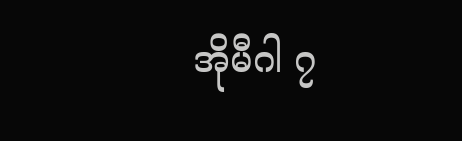အိုမီဂါ ၇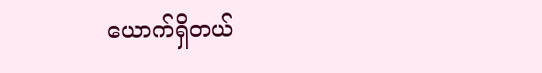ယောက်ရှိတယ်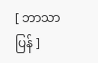[ ဘာသာပြန် ]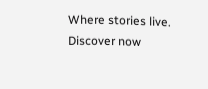Where stories live. Discover now